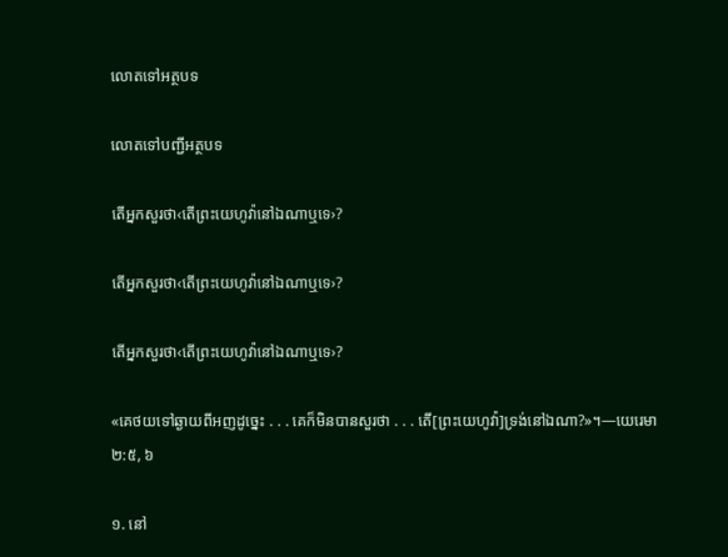លោតទៅអត្ថបទ

លោតទៅបញ្ជីអត្ថបទ

តើអ្នកសួរថា‹តើព្រះយេហូវ៉ានៅឯណាឬទេ›?

តើអ្នកសួរថា‹តើព្រះយេហូវ៉ានៅឯណាឬទេ›?

តើអ្នកសួរថា‹តើព្រះយេហូវ៉ានៅឯណាឬទេ›?

«គេថយទៅឆ្ងាយពីអញដូច្នេះ . . . គេក៏មិនបានសួរថា . . . តើ[ព្រះយេហូវ៉ា]ទ្រង់នៅឯណា?»។—យេរេមា ២:៥, ៦

១. នៅ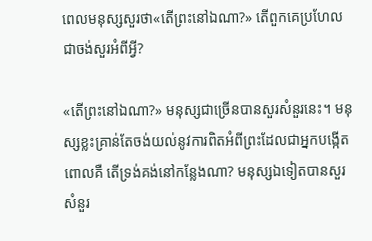ពេលមនុស្សសួរថា«តើព្រះនៅឯណា?» តើពួកគេប្រហែលជាចង់សួរអំពីអ្វី?

«តើព្រះនៅឯណា?» មនុស្សជាច្រើនបានសួរសំនួរនេះ។ មនុស្សខ្លះគ្រាន់តែចង់យល់នូវការពិតអំពីព្រះដែលជាអ្នកបង្កើត ពោលគឺ តើទ្រង់គង់នៅកន្លែងណា? មនុស្សឯទៀតបានសួរសំនួរ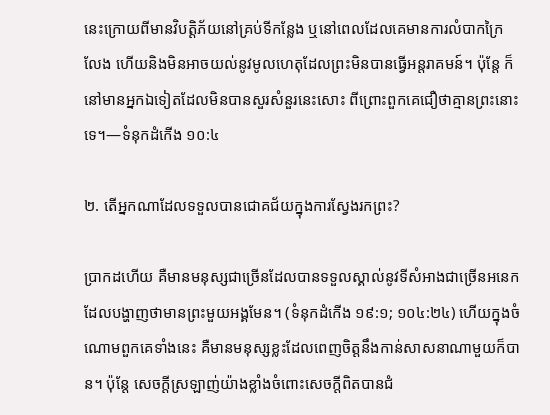នេះក្រោយពីមានវិបត្ដិភ័យនៅគ្រប់ទីកន្លែង ឬនៅពេលដែលគេមានការលំបាកក្រៃលែង ហើយនិងមិនអាចយល់នូវមូលហេតុដែលព្រះមិនបានធ្វើអន្តរាគមន៍។ ប៉ុន្តែ ក៏នៅមានអ្នកឯទៀតដែលមិនបានសួរសំនួរនេះសោះ ពីព្រោះពួកគេជឿថាគ្មានព្រះនោះទេ។—ទំនុកដំកើង ១០:៤

២. តើអ្នកណាដែលទទួលបានជោគជ័យក្នុងការស្វែងរកព្រះ?

ប្រាកដហើយ គឺមានមនុស្សជាច្រើនដែលបានទទួលស្គាល់នូវទីសំអាងជាច្រើនអនេក ដែលបង្ហាញថាមានព្រះមួយអង្គមែន។ (ទំនុកដំកើង ១៩:១; ១០៤:២៤) ហើយក្នុងចំណោមពួកគេទាំងនេះ គឺមានមនុស្សខ្លះដែលពេញចិត្តនឹងកាន់សាសនាណាមួយក៏បាន។ ប៉ុន្តែ សេចក្ដីស្រឡាញ់យ៉ាងខ្លាំងចំពោះសេចក្ដីពិតបានជំ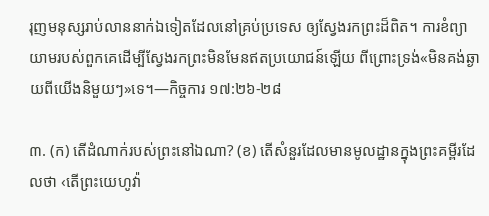រុញមនុស្សរាប់លាននាក់ឯទៀតដែលនៅគ្រប់ប្រទេស ឲ្យស្វែងរកព្រះដ៏ពិត។ ការខំព្យាយាមរបស់ពួកគេដើម្បីស្វែងរកព្រះមិនមែនឥតប្រយោជន៍ឡើយ ពីព្រោះទ្រង់«មិនគង់ឆ្ងាយពីយើងនិមួយៗ»ទេ។—កិច្ចការ ១៧:២៦-២៨

៣. (ក) តើដំណាក់របស់ព្រះនៅឯណា? (ខ) តើសំនួរដែលមានមូលដ្ឋានក្នុងព្រះគម្ពីរដែលថា ‹តើព្រះយេហូវ៉ា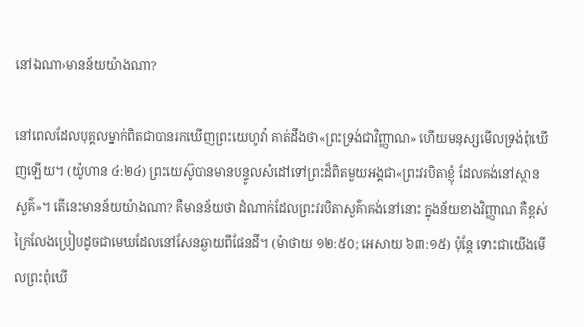នៅឯណា›មានន័យយ៉ាងណា?

នៅពេលដែលបុគ្គលម្នាក់ពិតជាបានរកឃើញព្រះយេហូវ៉ា គាត់ដឹងថា«ព្រះទ្រង់ជាវិញ្ញាណ» ហើយមនុស្សមើលទ្រង់ពុំឃើញឡើយ។ (យ៉ូហាន ៤:២៤) ព្រះយេស៊ូបានមានបន្ទូលសំដៅទៅព្រះដ៏ពិតមួយអង្គជា«ព្រះវរបិតាខ្ញុំ ដែលគង់នៅស្ថានសួគ៌»។ តើនេះមានន័យយ៉ាងណា? គឺមានន័យថា ដំណាក់ដែលព្រះវរបិតាសួគ៌ាគង់នៅនោះ ក្នុងន័យខាងវិញ្ញាណ គឺខ្ពស់ក្រៃលែងប្រៀបដូចជាមេឃដែលនៅសែនឆ្ងាយពីផែនដី។ (ម៉ាថាយ ១២:៥០; អេសាយ ៦៣:១៥) ប៉ុន្តែ ទោះជាយើងមើលព្រះពុំឃើ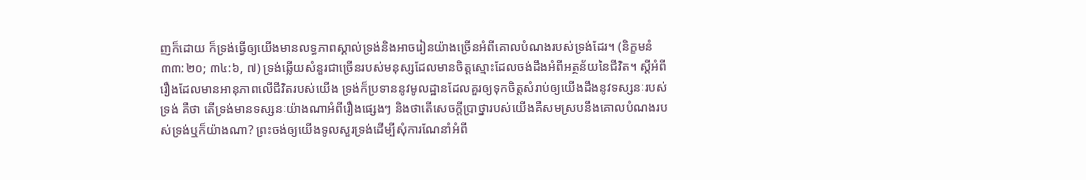ញក៏ដោយ ក៏ទ្រង់ធ្វើឲ្យយើងមានលទ្ធភាពស្គាល់ទ្រង់និងអាចរៀនយ៉ាងច្រើនអំពីគោលបំណងរបស់ទ្រង់ដែរ។ (និក្ខមនំ ៣៣:២០; ៣៤:៦, ៧) ទ្រង់ឆ្លើយសំនួរជាច្រើនរបស់មនុស្សដែលមានចិត្តស្មោះដែលចង់ដឹងអំពីអត្ថន័យនៃជីវិត។ ស្តីអំពីរឿងដែលមានអានុភាពលើជីវិតរបស់យើង ទ្រង់ក៏ប្រទាននូវមូលដ្ឋានដែលគួរឲ្យទុកចិត្តសំរាប់ឲ្យយើងដឹងនូវទស្សនៈរបស់ទ្រង់ គឺថា តើទ្រង់មានទស្សនៈយ៉ាងណាអំពីរឿងផ្សេងៗ និងថាតើសេចក្ដីប្រាថ្នារបស់យើងគឺសមស្របនឹងគោលបំណងរបស់ទ្រង់ឬក៏យ៉ាងណា? ព្រះចង់ឲ្យយើងទូលសួរទ្រង់ដើម្បីសុំការណែនាំអំពី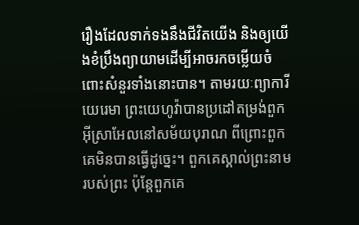រឿងដែលទាក់ទងនឹងជីវិតយើង និងឲ្យយើងខំប្រឹងព្យាយាមដើម្បីអាចរកចម្លើយចំពោះសំនួរទាំងនោះបាន។ តាមរយៈព្យាការីយេរេមា ព្រះយេហូវ៉ាបានប្រដៅតម្រង់ពួកអ៊ីស្រាអែលនៅសម័យបុរាណ ពីព្រោះពួកគេមិនបានធ្វើដូច្នេះ។ ពួកគេស្គាល់ព្រះនាមរបស់ព្រះ ប៉ុន្តែពួកគេ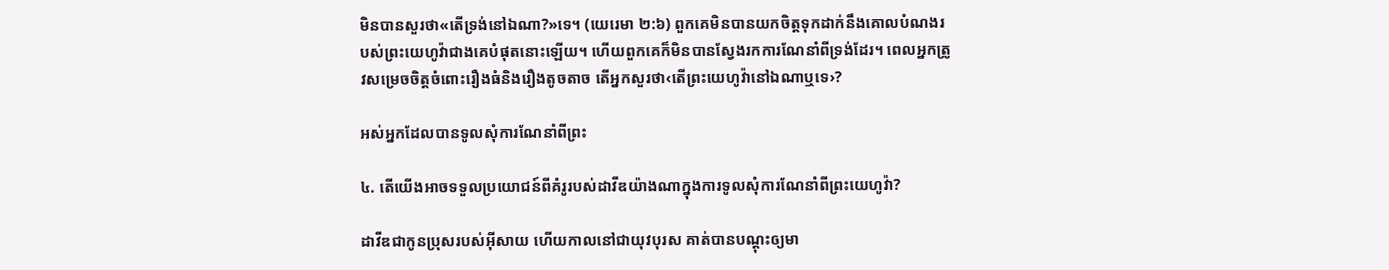មិនបានសួរថា«តើទ្រង់នៅឯណា?»ទេ។ (យេរេមា ២:៦) ពួកគេមិនបានយកចិត្តទុកដាក់នឹងគោលបំណងរបស់ព្រះយេហូវ៉ាជាងគេបំផុតនោះឡើយ។ ហើយពួកគេក៏មិនបានស្វែងរកការណែនាំពីទ្រង់ដែរ។ ពេលអ្នកត្រូវសម្រេចចិត្តចំពោះរឿងធំនិងរឿងតូចតាច តើអ្នកសួរថា‹តើព្រះយេហូវ៉ានៅឯណាឬទេ›?

អស់អ្នកដែលបានទូលសុំការណែនាំពីព្រះ

៤. តើយើងអាចទទួលប្រយោជន៍ពីគំរូរបស់ដាវីឌយ៉ាងណាក្នុងការទូលសុំការណែនាំពីព្រះយេហូវ៉ា?

ដាវីឌជាកូនប្រុសរបស់អ៊ីសាយ ហើយកាលនៅជាយុវបុរស គាត់បានបណ្ដុះឲ្យមា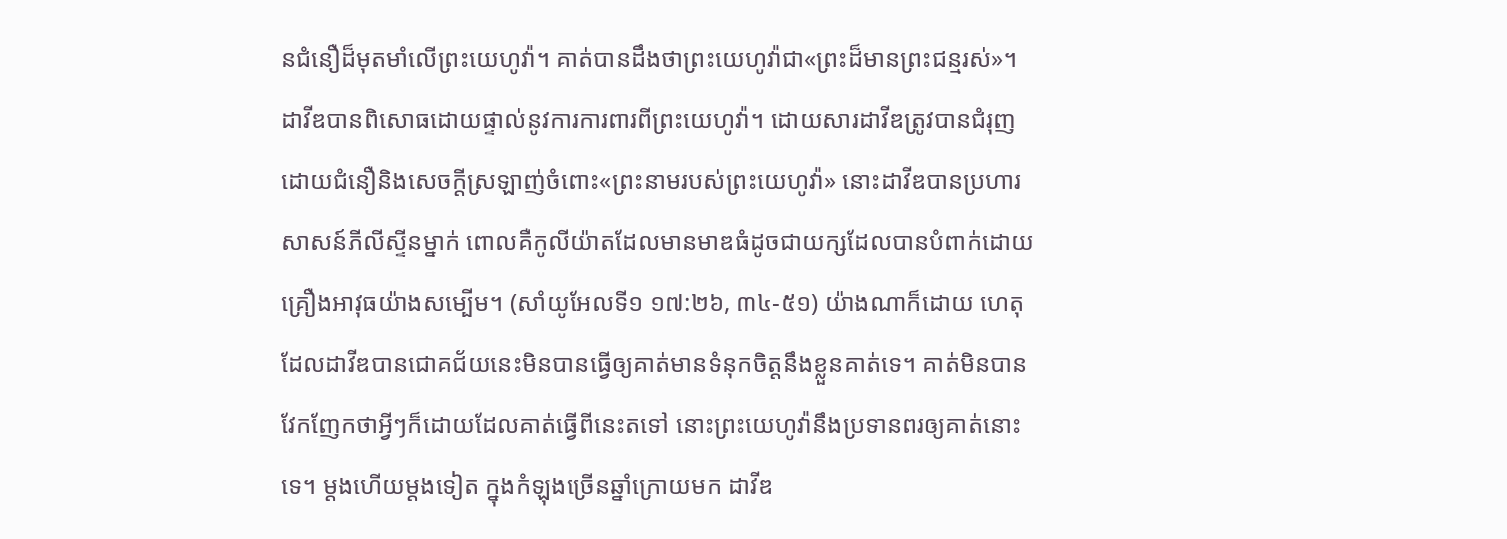នជំនឿដ៏មុតមាំលើព្រះយេហូវ៉ា។ គាត់បានដឹងថាព្រះយេហូវ៉ាជា«ព្រះដ៏មានព្រះជន្មរស់»។ ដាវីឌបានពិសោធដោយផ្ទាល់នូវការការពារពីព្រះយេហូវ៉ា។ ដោយសារដាវីឌត្រូវបានជំរុញដោយជំនឿនិងសេចក្ដីស្រឡាញ់ចំពោះ«ព្រះនាមរបស់ព្រះយេហូវ៉ា» នោះដាវីឌបានប្រហារសាសន៍ភីលីស្ទីនម្នាក់ ពោលគឺកូលីយ៉ាតដែលមានមាឌធំដូចជាយក្សដែលបានបំពាក់ដោយគ្រឿងអាវុធយ៉ាងសម្បើម។ (សាំយូអែលទី១ ១៧:២៦, ៣៤-៥១) យ៉ាងណាក៏ដោយ ហេតុដែលដាវីឌបានជោគជ័យនេះមិនបានធ្វើឲ្យគាត់មានទំនុកចិត្តនឹងខ្លួនគាត់ទេ។ គាត់មិនបានវែកញែកថាអ្វីៗក៏ដោយដែលគាត់ធ្វើពីនេះតទៅ នោះព្រះយេហូវ៉ានឹងប្រទានពរឲ្យគាត់នោះទេ។ ម្ដងហើយម្ដងទៀត ក្នុងកំឡុងច្រើនឆ្នាំក្រោយមក ដាវីឌ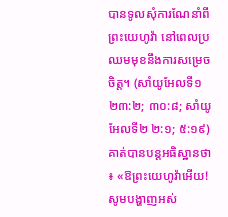បានទូលសុំការណែនាំពីព្រះយេហូវ៉ា នៅពេលប្រឈមមុខនឹងការសម្រេចចិត្ត។ (សាំយូអែលទី១ ២៣:២; ៣០:៨; សាំយូអែលទី២ ២:១; ៥:១៩) គាត់បានបន្តអធិស្ឋានថា៖ «ឱព្រះយេហូវ៉ាអើយ! សូមបង្ហាញអស់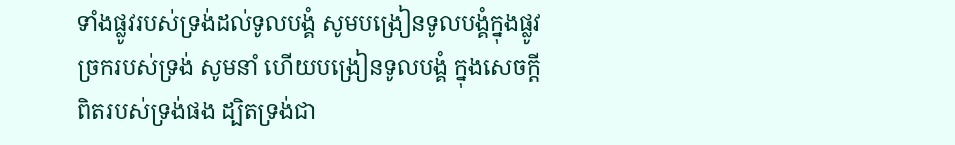ទាំងផ្លូវរបស់ទ្រង់ដល់ទូលបង្គំ សូមបង្រៀនទូលបង្គំក្នុងផ្លូវច្រករបស់ទ្រង់ សូមនាំ ហើយបង្រៀនទូលបង្គំ ក្នុងសេចក្ដីពិតរបស់ទ្រង់ផង ដ្បិតទ្រង់ជា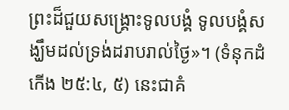ព្រះដ៏ជួយសង្គ្រោះទូលបង្គំ ទូលបង្គំសង្ឃឹមដល់ទ្រង់ដរាបរាល់ថ្ងៃ»។ (ទំនុកដំកើង ២៥:៤, ៥) នេះជាគំ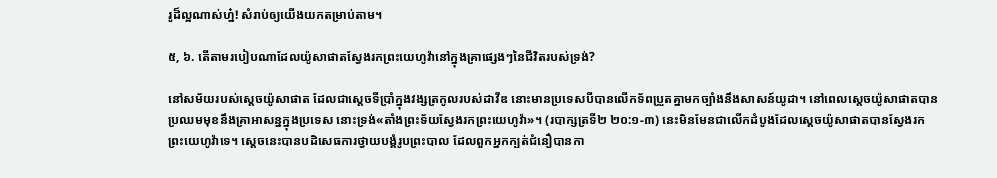រូដ៏ល្អណាស់ហ្ន៎! សំរាប់ឲ្យយើងយកតម្រាប់តាម។

៥, ៦. តើតាមរបៀបណាដែលយ៉ូសាផាតស្វែងរកព្រះយេហូវ៉ានៅក្នុងគ្រាផ្សេងៗនៃជីវិតរបស់ទ្រង់?

នៅសម័យរបស់ស្តេចយ៉ូសាផាត ដែលជាស្តេចទីប្រាំក្នុងវង្សត្រកូលរបស់ដាវីឌ នោះមានប្រទេសបីបានលើកទ័ពប្រួតគ្នាមកច្បាំងនឹងសាសន៍យូដា។ នៅពេលស្តេចយ៉ូសាផាតបានប្រឈមមុខនឹងគ្រាអាសន្នក្នុងប្រទេស នោះទ្រង់«តាំងព្រះទ័យស្វែងរកព្រះយេហូវ៉ា»។ (របាក្សត្រទី២ ២០:១-៣) នេះមិនមែនជាលើកដំបូងដែលស្តេចយ៉ូសាផាតបានស្វែងរកព្រះយេហូវ៉ាទេ។ ស្តេចនេះបានបដិសេធការថ្វាយបង្គំរូបព្រះបាល ដែលពួកអ្នកក្បត់ជំនឿបានកា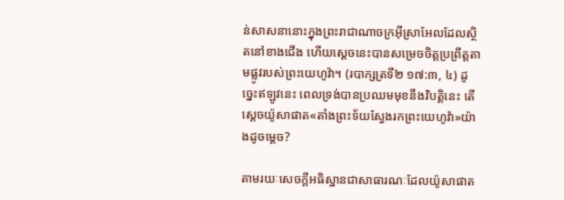ន់សាសនានោះក្នុងព្រះរាជាណាចក្រអ៊ីស្រាអែលដែលស្ថិតនៅខាងជើង ហើយស្តេចនេះបានសម្រេចចិត្តប្រព្រឹត្តតាមផ្លូវរបស់ព្រះយេហូវ៉ា។ (របាក្សត្រទី២ ១៧:៣, ៤) ដូច្នេះឥឡូវនេះ ពេលទ្រង់បានប្រឈមមុខនឹងវិបត្ដិនេះ តើស្តេចយ៉ូសាផាត«តាំងព្រះទ័យស្វែងរកព្រះយេហូវ៉ា»យ៉ាងដូចម្ដេច?

តាមរយៈសេចក្ដីអធិស្ឋានជាសាធារណៈដែលយ៉ូសាផាត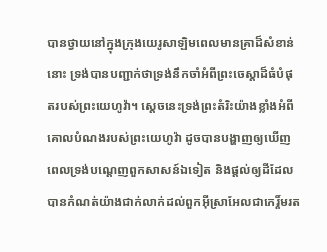បានថ្វាយនៅក្នុងក្រុងយេរូសាឡិមពេលមានគ្រាដ៏សំខាន់នោះ ទ្រង់បានបញ្ជាក់ថាទ្រង់នឹកចាំអំពីព្រះចេស្ដាដ៏ធំបំផុតរបស់ព្រះយេហូវ៉ា។ ស្តេចនេះទ្រង់ព្រះតំរិះយ៉ាងខ្លាំងអំពីគោលបំណងរបស់ព្រះយេហូវ៉ា ដូចបានបង្ហាញឲ្យឃើញពេលទ្រង់បណ្ដេញពួកសាសន៍ឯទៀត និងផ្ដល់ឲ្យដីដែលបានកំណត់យ៉ាងជាក់លាក់ដល់ពួកអ៊ីស្រាអែលជាកេរ្ដិ៍មរត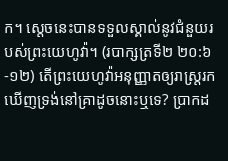ក។ ស្តេចនេះបានទទួលស្គាល់នូវជំនួយរបស់ព្រះយេហូវ៉ា។ (របាក្សត្រទី២ ២០:៦-១២) តើព្រះយេហូវ៉ាអនុញ្ញាតឲ្យរាស្ត្ររកឃើញទ្រង់នៅគ្រាដូចនោះឬទេ? ប្រាកដ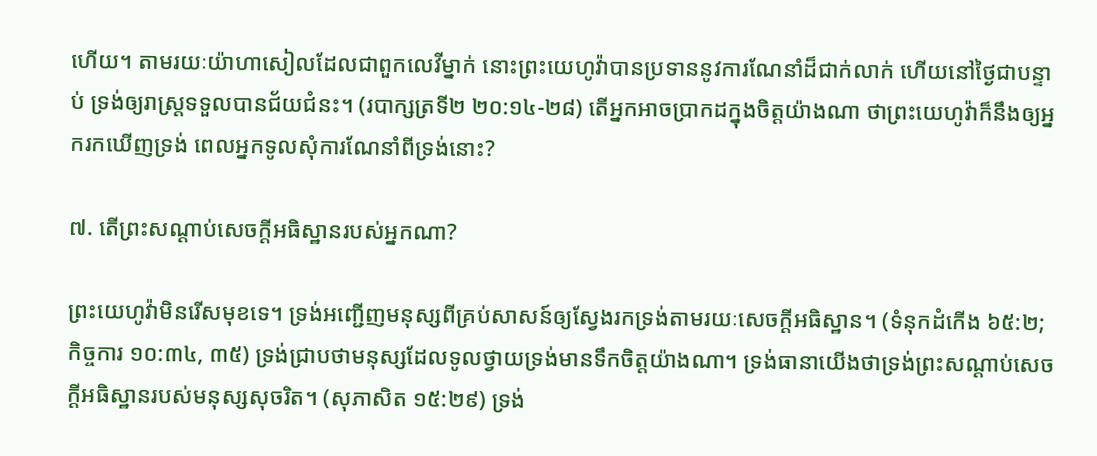ហើយ។ តាមរយៈយ៉ាហាសៀលដែលជាពួកលេវីម្នាក់ នោះព្រះយេហូវ៉ាបានប្រទាននូវការណែនាំដ៏ជាក់លាក់ ហើយនៅថ្ងៃជាបន្ទាប់ ទ្រង់ឲ្យរាស្ត្រទទួលបានជ័យជំនះ។ (របាក្សត្រទី២ ២០:១៤-២៨) តើអ្នកអាចប្រាកដក្នុងចិត្តយ៉ាងណា ថាព្រះយេហូវ៉ាក៏នឹងឲ្យអ្នករកឃើញទ្រង់ ពេលអ្នកទូលសុំការណែនាំពីទ្រង់នោះ?

៧. តើព្រះសណ្ដាប់សេចក្ដីអធិស្ឋានរបស់អ្នកណា?

ព្រះយេហូវ៉ាមិនរើសមុខទេ។ ទ្រង់អញ្ជើញមនុស្សពីគ្រប់សាសន៍ឲ្យស្វែងរកទ្រង់តាមរយៈសេចក្ដីអធិស្ឋាន។ (ទំនុកដំកើង ៦៥:២; កិច្ចការ ១០:៣៤, ៣៥) ទ្រង់ជ្រាបថាមនុស្សដែលទូលថ្វាយទ្រង់មានទឹកចិត្តយ៉ាងណា។ ទ្រង់ធានាយើងថាទ្រង់ព្រះសណ្ដាប់សេចក្ដីអធិស្ឋានរបស់មនុស្សសុចរិត។ (សុភាសិត ១៥:២៩) ទ្រង់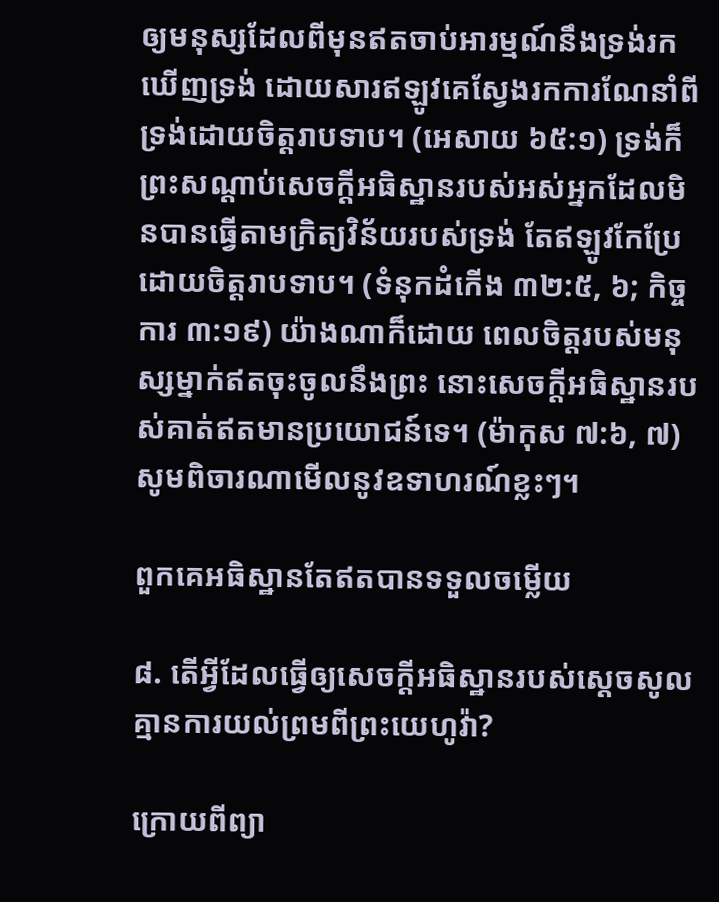ឲ្យមនុស្សដែលពីមុនឥតចាប់អារម្មណ៍នឹងទ្រង់រកឃើញទ្រង់ ដោយសារឥឡូវគេស្វែងរកការណែនាំពីទ្រង់ដោយចិត្តរាបទាប។ (អេសាយ ៦៥:១) ទ្រង់ក៏ព្រះសណ្ដាប់សេចក្ដីអធិស្ឋានរបស់អស់អ្នកដែលមិនបានធ្វើតាមក្រិត្យវិន័យរបស់ទ្រង់ តែឥឡូវកែប្រែដោយចិត្តរាបទាប។ (ទំនុកដំកើង ៣២:៥, ៦; កិច្ចការ ៣:១៩) យ៉ាងណាក៏ដោយ ពេលចិត្តរបស់មនុស្សម្នាក់ឥតចុះចូលនឹងព្រះ នោះសេចក្ដីអធិស្ឋានរបស់គាត់ឥតមានប្រយោជន៍ទេ។ (ម៉ាកុស ៧:៦, ៧) សូមពិចារណាមើលនូវឧទាហរណ៍ខ្លះៗ។

ពួកគេអធិស្ឋានតែឥតបានទទួលចម្លើយ

៨. តើអ្វីដែលធ្វើឲ្យសេចក្ដីអធិស្ឋានរបស់ស្តេចសូល គ្មានការយល់ព្រមពីព្រះយេហូវ៉ា?

ក្រោយពីព្យា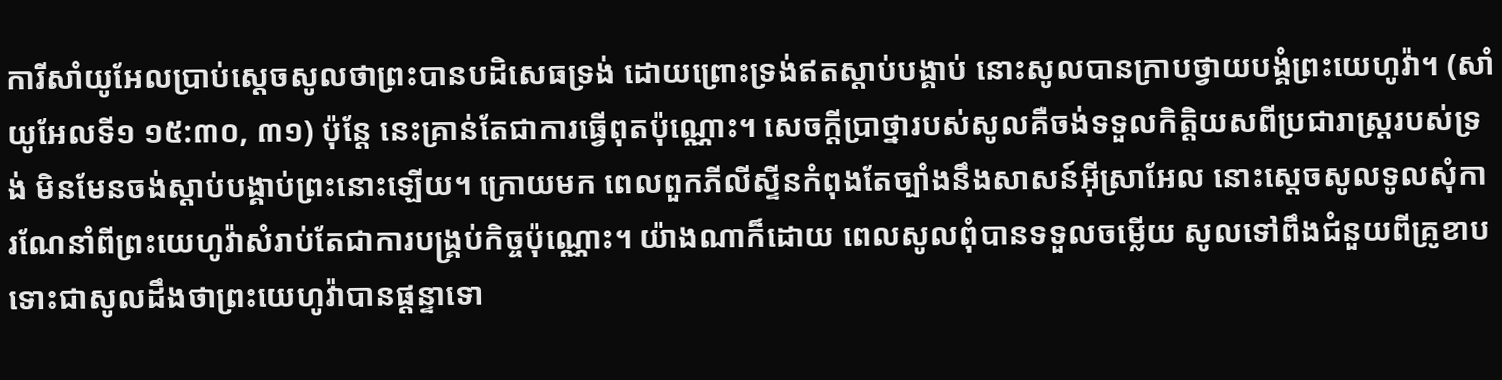ការីសាំយូអែលប្រាប់ស្តេចសូលថាព្រះបានបដិសេធទ្រង់ ដោយព្រោះទ្រង់ឥតស្ដាប់បង្គាប់ នោះសូលបានក្រាបថ្វាយបង្គំព្រះយេហូវ៉ា។ (សាំយូអែលទី១ ១៥:៣០, ៣១) ប៉ុន្តែ នេះគ្រាន់តែជាការធ្វើពុតប៉ុណ្ណោះ។ សេចក្ដីប្រាថ្នារបស់សូលគឺចង់ទទួលកិត្ដិយសពីប្រជារាស្ត្ររបស់ទ្រង់ មិនមែនចង់ស្ដាប់បង្គាប់ព្រះនោះឡើយ។ ក្រោយមក ពេលពួកភីលីស្ទីនកំពុងតែច្បាំងនឹងសាសន៍អ៊ីស្រាអែល នោះស្តេចសូលទូលសុំការណែនាំពីព្រះយេហូវ៉ាសំរាប់តែជាការបង្គ្រប់កិច្ចប៉ុណ្ណោះ។ យ៉ាងណាក៏ដោយ ពេលសូលពុំបានទទួលចម្លើយ សូលទៅពឹងជំនួយពីគ្រូខាប ទោះជាសូលដឹងថាព្រះយេហូវ៉ាបានផ្ដន្ទាទោ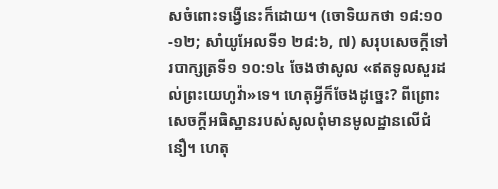សចំពោះទង្វើនេះក៏ដោយ។ (ចោទិយកថា ១៨:១០-១២; សាំយូអែលទី១ ២៨:៦, ៧) សរុបសេចក្ដីទៅរបាក្សត្រទី១ ១០:១៤ ចែងថាសូល «ឥតទូលសួរដល់ព្រះយេហូវ៉ា»ទេ។ ហេតុអ្វីក៏ចែងដូច្នេះ? ពីព្រោះសេចក្ដីអធិស្ឋានរបស់សូលពុំមានមូលដ្ឋានលើជំនឿ។ ហេតុ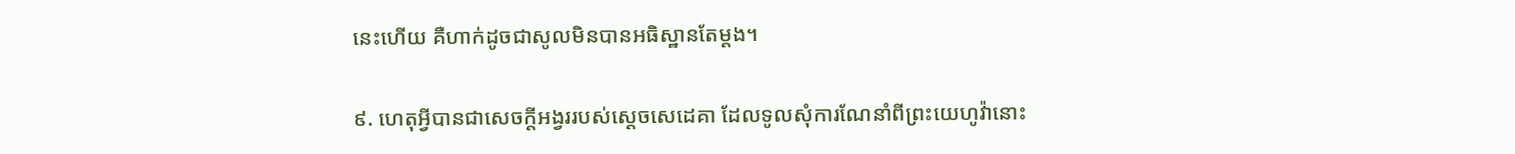នេះហើយ គឺហាក់ដូចជាសូលមិនបានអធិស្ឋានតែម្ដង។

៩. ហេតុអ្វីបានជាសេចក្ដីអង្វររបស់ស្តេចសេដេគា ដែលទូលសុំការណែនាំពីព្រះយេហូវ៉ានោះ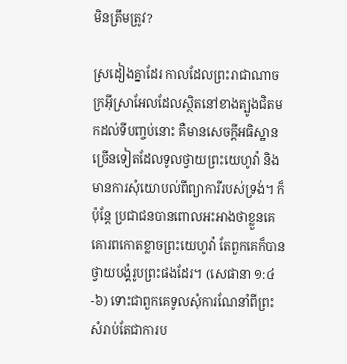មិនត្រឹមត្រូវ?

ស្រដៀងគ្នាដែរ កាលដែលព្រះរាជាណាចក្រអ៊ីស្រាអែលដែលស្ថិតនៅខាងត្បូងជិតមកដល់ទីបញ្ចប់នោះ គឺមានសេចក្ដីអធិស្ឋានច្រើនទៀតដែលទូលថ្វាយព្រះយេហូវ៉ា និងមានការសុំយោបល់ពីព្យាការីរបស់ទ្រង់។ ក៏ប៉ុន្តែ ប្រជាជនបានពោលអះអាងថាខ្លួនគេគោរពកោតខ្លាចព្រះយេហូវ៉ា តែពួកគេក៏បានថ្វាយបង្គំរូបព្រះផងដែរ។ (សេផានា ១:៤-៦) ទោះជាពួកគេទូលសុំការណែនាំពីព្រះសំរាប់តែជាការប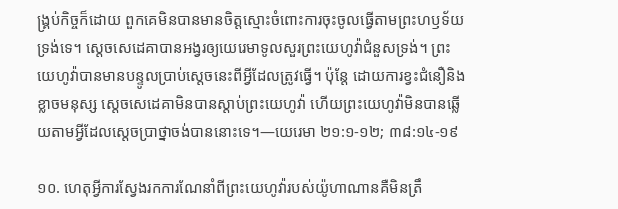ង្គ្រប់កិច្ចក៏ដោយ ពួកគេមិនបានមានចិត្តស្មោះចំពោះការចុះចូលធ្វើតាមព្រះហឫទ័យទ្រង់ទេ។ ស្តេចសេដេគាបានអង្វរឲ្យយេរេមាទូលសួរព្រះយេហូវ៉ាជំនួសទ្រង់។ ព្រះយេហូវ៉ាបានមានបន្ទូលប្រាប់ស្តេចនេះពីអ្វីដែលត្រូវធ្វើ។ ប៉ុន្តែ ដោយការខ្វះជំនឿនិងខ្លាចមនុស្ស ស្តេចសេដេគាមិនបានស្ដាប់ព្រះយេហូវ៉ា ហើយព្រះយេហូវ៉ាមិនបានឆ្លើយតាមអ្វីដែលស្តេចប្រាថ្នាចង់បាននោះទេ។—យេរេមា ២១:១-១២; ៣៨:១៤-១៩

១០. ហេតុអ្វីការស្វែងរកការណែនាំពីព្រះយេហូវ៉ារបស់យ៉ូហាណានគឺមិនត្រឹ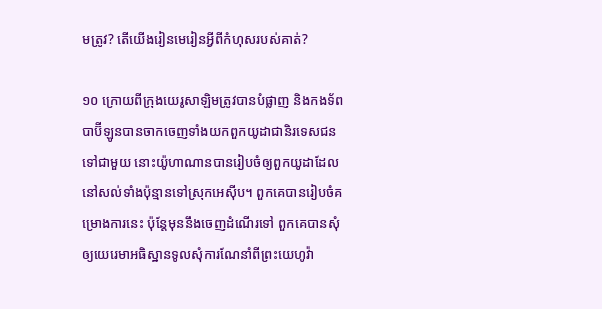មត្រូវ? តើយើងរៀនមេរៀនអ្វីពីកំហុសរបស់គាត់?

១០ ក្រោយពីក្រុងយេរូសាឡិមត្រូវបានបំផ្លាញ និងកងទ័ពបាប៊ីឡូនបានចាកចេញទាំងយកពួកយូដាជានិរទេសជនទៅជាមួយ នោះយ៉ូហាណានបានរៀបចំឲ្យពួកយូដាដែលនៅសល់ទាំងប៉ុន្មានទៅស្រុកអេស៊ីប។ ពួកគេបានរៀបចំគម្រោងការនេះ ប៉ុន្តែមុននឹងចេញដំណើរទៅ ពួកគេបានសុំឲ្យយេរេមាអធិស្ឋានទូលសុំការណែនាំពីព្រះយេហូវ៉ា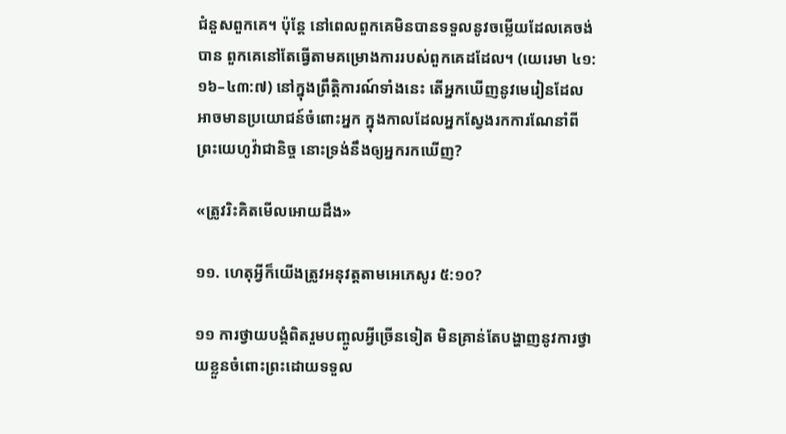ជំនួសពួកគេ។ ប៉ុន្តែ នៅពេលពួកគេមិនបានទទួលនូវចម្លើយដែលគេចង់បាន ពួកគេនៅតែធ្វើតាមគម្រោងការរបស់ពួកគេដដែល។ (យេរេមា ៤១:១៦–៤៣:៧) នៅក្នុងព្រឹត្ដិការណ៍ទាំងនេះ តើអ្នកឃើញនូវមេរៀនដែលអាចមានប្រយោជន៍ចំពោះអ្នក ក្នុងកាលដែលអ្នកស្វែងរកការណែនាំពីព្រះយេហូវ៉ាជានិច្ច នោះទ្រង់នឹងឲ្យអ្នករកឃើញ?

«ត្រូវរិះគិតមើលអោយដឹង»

១១. ហេតុអ្វីក៏យើងត្រូវអនុវត្តតាមអេភេសូរ ៥:១០?

១១ ការថ្វាយបង្គំពិតរួមបញ្ចូលអ្វីច្រើនទៀត មិនគ្រាន់តែបង្ហាញនូវការថ្វាយខ្លួនចំពោះព្រះដោយទទួល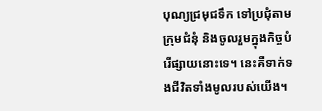បុណ្យជ្រមុជទឹក ទៅប្រជុំតាមក្រុមជំនុំ និងចូលរួមក្នុងកិច្ចបំរើផ្សាយនោះទេ។ នេះគឺទាក់ទងជីវិតទាំងមូលរបស់យើង។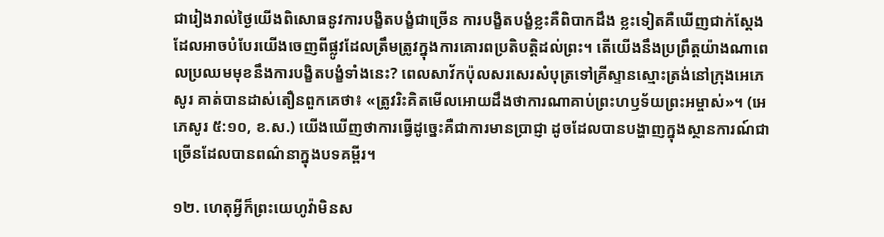ជារៀងរាល់ថ្ងៃយើងពិសោធនូវការបង្ខិតបង្ខំជាច្រើន ការបង្ខិតបង្ខំខ្លះគឺពិបាកដឹង ខ្លះទៀតគឺឃើញជាក់ស្តែង ដែលអាចបំបែរយើងចេញពីផ្លូវដែលត្រឹមត្រូវក្នុងការគោរពប្រតិបត្ដិដល់ព្រះ។ តើយើងនឹងប្រព្រឹត្តយ៉ាងណាពេលប្រឈមមុខនឹងការបង្ខិតបង្ខំទាំងនេះ? ពេលសាវ័កប៉ុលសរសេរសំបុត្រទៅគ្រីស្ទានស្មោះត្រង់នៅក្រុងអេភេសូរ គាត់បានដាស់តឿនពួកគេថា៖ «ត្រូវរិះគិតមើលអោយដឹងថាការណាគាប់ព្រះហឫទ័យព្រះអម្ចាស់»។ (អេភេសូរ ៥:១០, ខ.ស.) យើងឃើញថាការធ្វើដូច្នេះគឺជាការមានប្រាជ្ញា ដូចដែលបានបង្ហាញក្នុងស្ថានការណ៍ជាច្រើនដែលបានពណ៌នាក្នុងបទគម្ពីរ។

១២. ហេតុអ្វីក៏ព្រះយេហូវ៉ាមិនស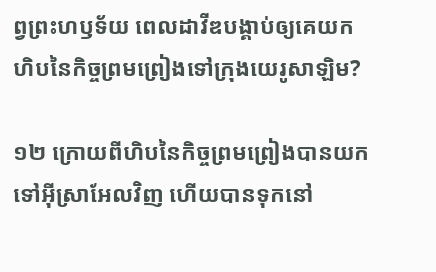ព្វព្រះហឫទ័យ ពេលដាវីឌបង្គាប់ឲ្យគេយកហិបនៃកិច្ចព្រមព្រៀងទៅក្រុងយេរូសាឡិម?

១២ ក្រោយពីហិបនៃកិច្ចព្រមព្រៀងបានយកទៅអ៊ីស្រាអែលវិញ ហើយបានទុកនៅ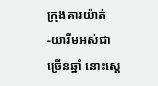ក្រុងគារយ៉ាត់-យារីមអស់ជាច្រើនឆ្នាំ នោះស្តេ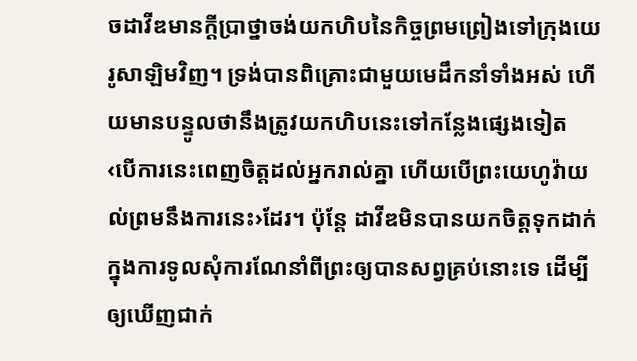ចដាវីឌមានក្ដីប្រាថ្នាចង់យកហិបនៃកិច្ចព្រមព្រៀងទៅក្រុងយេរូសាឡិមវិញ។ ទ្រង់បានពិគ្រោះជាមួយមេដឹកនាំទាំងអស់ ហើយមានបន្ទូលថានឹងត្រូវយកហិបនេះទៅកន្លែងផ្សេងទៀត ‹បើការនេះពេញចិត្តដល់អ្នករាល់គ្នា ហើយបើព្រះយេហូវ៉ាយល់ព្រមនឹងការនេះ›ដែរ។ ប៉ុន្តែ ដាវីឌមិនបានយកចិត្តទុកដាក់ក្នុងការទូលសុំការណែនាំពីព្រះឲ្យបានសព្វគ្រប់នោះទេ ដើម្បីឲ្យឃើញជាក់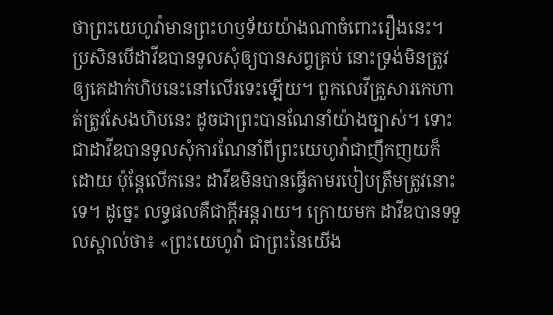ថាព្រះយេហូវ៉ាមានព្រះហឫទ័យយ៉ាងណាចំពោះរឿងនេះ។ ប្រសិនបើដាវីឌបានទូលសុំឲ្យបានសព្វគ្រប់ នោះទ្រង់មិនត្រូវឲ្យគេដាក់ហិបនេះនៅលើរទេះឡើយ។ ពួកលេវីគ្រួសារកេហាត់ត្រូវសែងហិបនេះ ដូចជាព្រះបានណែនាំយ៉ាងច្បាស់។ ទោះជាដាវីឌបានទូលសុំការណែនាំពីព្រះយេហូវ៉ាជាញឹកញយក៏ដោយ ប៉ុន្តែលើកនេះ ដាវីឌមិនបានធ្វើតាមរបៀបត្រឹមត្រូវនោះទេ។ ដូច្នេះ លទ្ធផលគឺជាក្ដីអន្តរាយ។ ក្រោយមក ដាវីឌបានទទួលស្គាល់ថា៖ «ព្រះយេហូវ៉ា ជាព្រះនៃយើង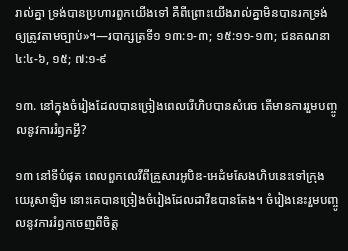រាល់គ្នា ទ្រង់បានប្រហារពួកយើងទៅ គឺពីព្រោះយើងរាល់គ្នាមិនបានរកទ្រង់ ឲ្យត្រូវតាមច្បាប់»។—របាក្សត្រទី១ ១៣:១-៣; ១៥:១១-១៣; ជនគណនា ៤:៤-៦, ១៥; ៧:១-៩

១៣. នៅក្នុងចំរៀងដែលបានច្រៀងពេលរើហិបបានសំរេច តើមានការរួមបញ្ចូលនូវការរំឭកអ្វី?

១៣ នៅទីបំផុត ពេលពួកលេវីពីគ្រួសារអូបិឌ-អេដំមសែងហិបនេះទៅក្រុងយេរូសាឡិម នោះគេបានច្រៀងចំរៀងដែលដាវីឌបានតែង។ ចំរៀងនេះរួមបញ្ចូលនូវការរំឭកចេញពីចិត្ត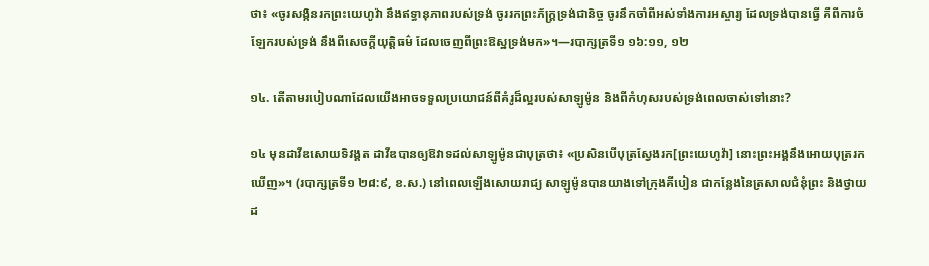ថា៖ «ចូរសង្កិនរកព្រះយេហូវ៉ា នឹងឥទ្ធានុភាពរបស់ទ្រង់ ចូររកព្រះភ័ក្ដ្រទ្រង់ជានិច្ច ចូរនឹកចាំពីអស់ទាំងការអស្ចារ្យ ដែលទ្រង់បានធ្វើ គឺពីការចំឡែករបស់ទ្រង់ នឹងពីសេចក្ដីយុត្ដិធម៌ ដែលចេញពីព្រះឱស្ឋទ្រង់មក»។—របាក្សត្រទី១ ១៦:១១, ១២

១៤. តើតាមរបៀបណាដែលយើងអាចទទួលប្រយោជន៍ពីគំរូដ៏ល្អរបស់សាឡូម៉ូន និងពីកំហុសរបស់ទ្រង់ពេលចាស់ទៅនោះ?

១៤ មុនដាវីឌសោយទិវង្គត ដាវីឌបានឲ្យឱវាទដល់សាឡូម៉ូនជាបុត្រថា៖ «ប្រសិនបើបុត្រស្វែងរក[ព្រះយេហូវ៉ា] នោះព្រះអង្គនឹងអោយបុត្ររកឃើញ»។ (របាក្សត្រទី១ ២៨:៩, ខ.ស.) នៅពេលឡើងសោយរាជ្យ សាឡូម៉ូនបានយាងទៅក្រុងគីបៀន ជាកន្លែងនៃត្រសាលជំនុំព្រះ និងថ្វាយដ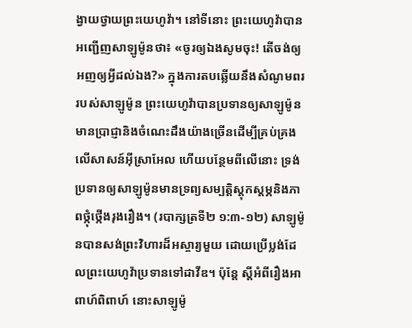ង្វាយថ្វាយព្រះយេហូវ៉ា។ នៅទីនោះ ព្រះយេហូវ៉ាបានអញ្ជើញសាឡូម៉ូនថា៖ «ចូរឲ្យឯងសូមចុះ! តើចង់ឲ្យអញឲ្យអ្វីដល់ឯង?» ក្នុងការតបឆ្លើយនឹងសំណូមពររបស់សាឡូម៉ូន ព្រះយេហូវ៉ាបានប្រទានឲ្យសាឡូម៉ូនមានប្រាជ្ញានិងចំណេះដឹងយ៉ាងច្រើនដើម្បីគ្រប់គ្រងលើសាសន៍អ៊ីស្រាអែល ហើយបន្ថែមពីលើនោះ ទ្រង់ប្រទានឲ្យសាឡូម៉ូនមានទ្រព្យសម្បត្ដិស្តុកស្តម្ភនិងភាពថ្កុំថ្កើងរុងរឿង។ (របាក្សត្រទី២ ១:៣-១២) សាឡូម៉ូនបានសង់ព្រះវិហារដ៏អស្ចារ្យមួយ ដោយប្រើប្លង់ដែលព្រះយេហូវ៉ាប្រទានទៅដាវីឌ។ ប៉ុន្តែ ស្តីអំពីរឿងអាពាហ៍ពិពាហ៍ នោះសាឡូម៉ូ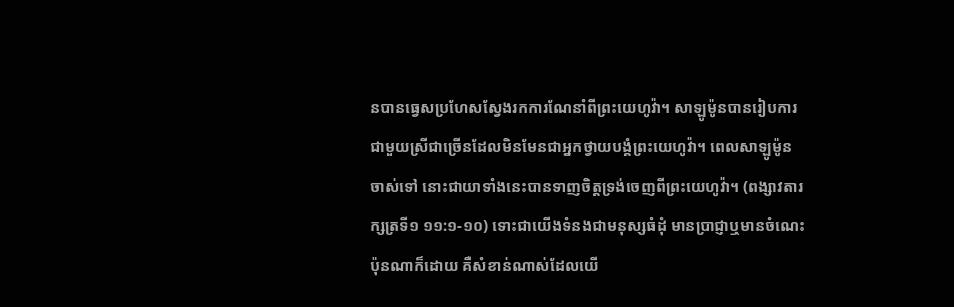នបានធ្វេសប្រហែសស្វែងរកការណែនាំពីព្រះយេហូវ៉ា។ សាឡូម៉ូនបានរៀបការជាមួយស្រីជាច្រើនដែលមិនមែនជាអ្នកថ្វាយបង្គំព្រះយេហូវ៉ា។ ពេលសាឡូម៉ូនចាស់ទៅ នោះជាយាទាំងនេះបានទាញចិត្តទ្រង់ចេញពីព្រះយេហូវ៉ា។ (ពង្សាវតារក្សត្រទី១ ១១:១-១០) ទោះជាយើងទំនងជាមនុស្សធំដុំ មានប្រាជ្ញាឬមានចំណេះប៉ុនណាក៏ដោយ គឺសំខាន់ណាស់ដែលយើ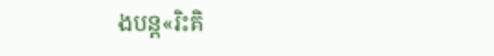ងបន្ត«រិះគិ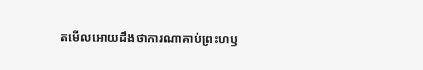តមើលអោយដឹងថាការណាគាប់ព្រះហឫ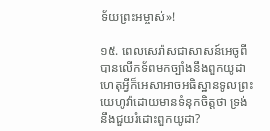ទ័យព្រះអម្ចាស់»!

១៥. ពេលសេរ៉ាសជាសាសន៍អេចូពីបានលើកទ័ពមកច្បាំងនឹងពួកយូដា ហេតុអ្វីក៏អេសាអាចអធិស្ឋានទូលព្រះយេហូវ៉ាដោយមានទំនុកចិត្តថា ទ្រង់នឹងជួយរំដោះពួកយូដា?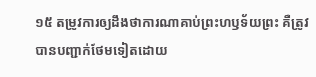១៥ តម្រូវការឲ្យដឹងថាការណាគាប់ព្រះហឫទ័យព្រះ គឺត្រូវបានបញ្ជាក់ថែមទៀតដោយ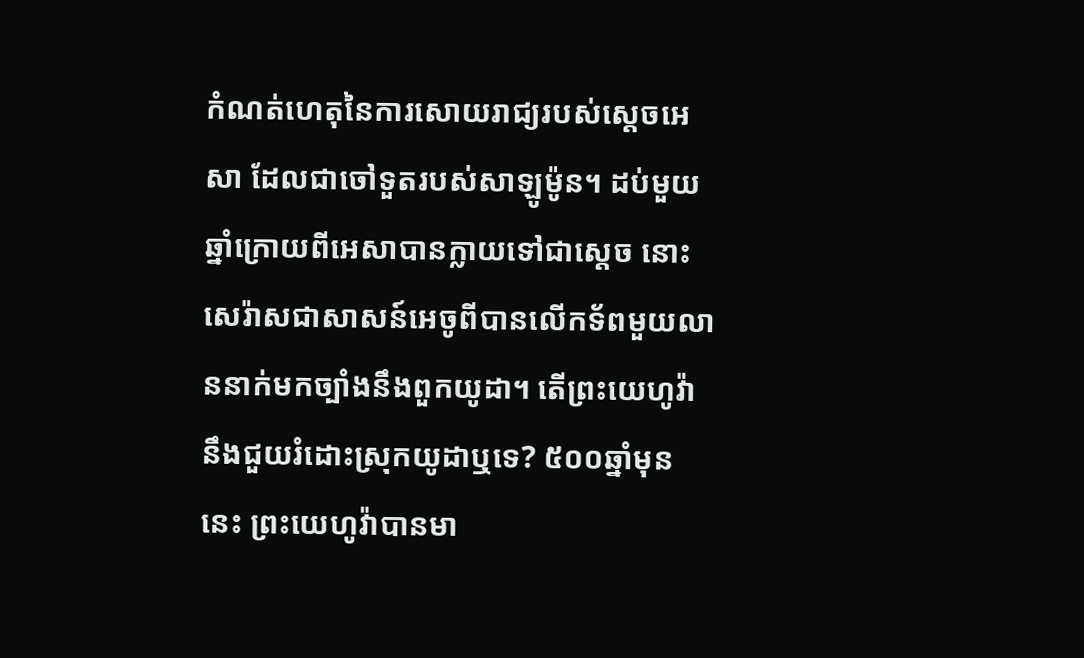កំណត់ហេតុនៃការសោយរាជ្យរបស់ស្តេចអេសា ដែលជាចៅទួតរបស់សាឡូម៉ូន។ ដប់មួយឆ្នាំក្រោយពីអេសាបានក្លាយទៅជាស្តេច នោះសេរ៉ាសជាសាសន៍អេចូពីបានលើកទ័ពមួយលាននាក់មកច្បាំងនឹងពួកយូដា។ តើព្រះយេហូវ៉ានឹងជួយរំដោះស្រុកយូដាឬទេ? ៥០០ឆ្នាំមុននេះ ព្រះយេហូវ៉ាបានមា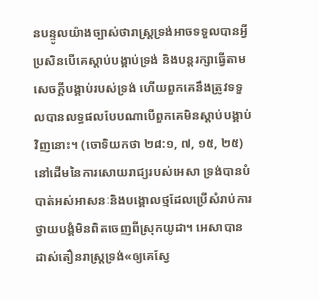នបន្ទូលយ៉ាងច្បាស់ថារាស្ត្រទ្រង់អាចទទួលបានអ្វីប្រសិនបើគេស្ដាប់បង្គាប់ទ្រង់ និងបន្តរក្សាធ្វើតាមសេចក្ដីបង្គាប់របស់ទ្រង់ ហើយពួកគេនឹងត្រូវទទួលបានលទ្ធផលបែបណាបើពួកគេមិនស្ដាប់បង្គាប់វិញនោះ។ (ចោទិយកថា ២៨:១, ៧, ១៥, ២៥) នៅដើមនៃការសោយរាជ្យរបស់អេសា ទ្រង់បានបំបាត់អស់អាសនៈនិងបង្គោលថ្មដែលប្រើសំរាប់ការថ្វាយបង្គំមិនពិតចេញពីស្រុកយូដា។ អេសាបានដាស់តឿនរាស្ត្រទ្រង់«ឲ្យគេស្វែ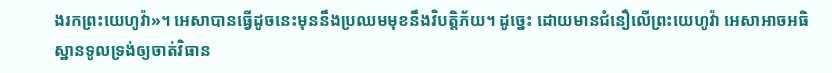ងរកព្រះយេហូវ៉ា»។ អេសាបានធ្វើដូចនេះមុននឹងប្រឈមមុខនឹងវិបត្ដិភ័យ។ ដូច្នេះ ដោយមានជំនឿលើព្រះយេហូវ៉ា អេសាអាចអធិស្ឋានទូលទ្រង់ឲ្យចាត់វិធាន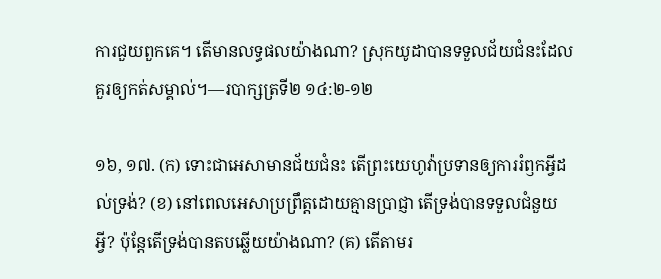ការជួយពួកគេ។ តើមានលទ្ធផលយ៉ាងណា? ស្រុកយូដាបានទទួលជ័យជំនះដែលគួរឲ្យកត់សម្គាល់។—របាក្សត្រទី២ ១៤:២-១២

១៦, ១៧. (ក) ទោះជាអេសាមានជ័យជំនះ តើព្រះយេហូវ៉ាប្រទានឲ្យការរំឭកអ្វីដល់ទ្រង់? (ខ) នៅពេលអេសាប្រព្រឹត្តដោយគ្មានប្រាជ្ញា តើទ្រង់បានទទួលជំនួយអ្វី? ប៉ុន្តែតើទ្រង់បានតបឆ្លើយយ៉ាងណា? (គ) តើតាមរ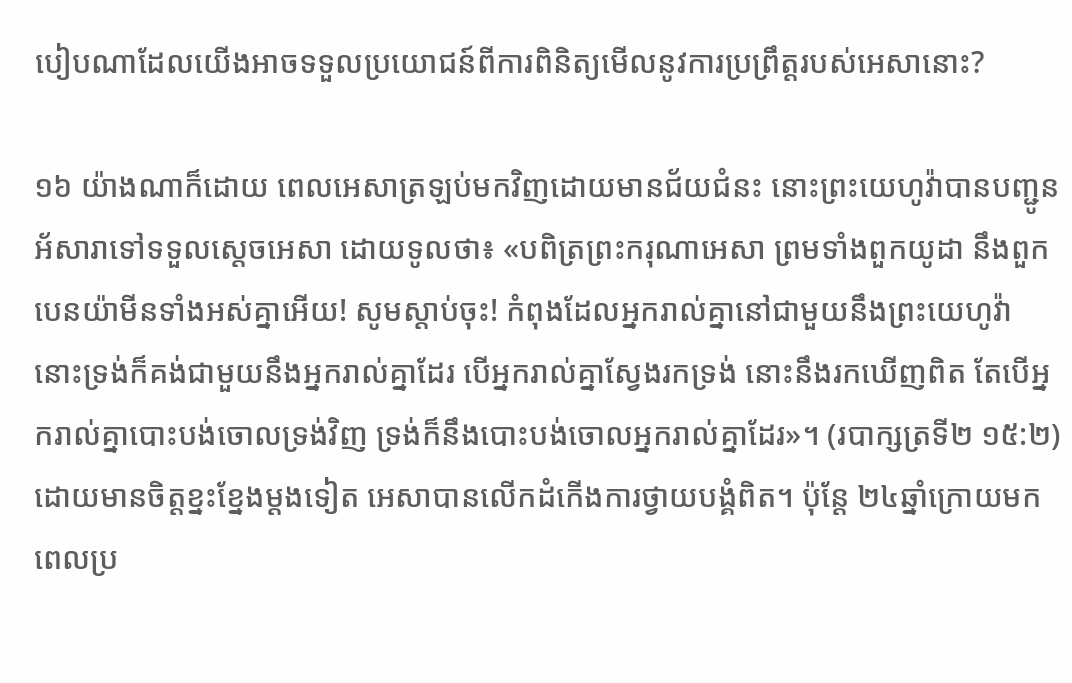បៀបណាដែលយើងអាចទទួលប្រយោជន៍ពីការពិនិត្យមើលនូវការប្រព្រឹត្តរបស់អេសានោះ?

១៦ យ៉ាងណាក៏ដោយ ពេលអេសាត្រឡប់មកវិញដោយមានជ័យជំនះ នោះព្រះយេហូវ៉ាបានបញ្ជូនអ័សារាទៅទទួលស្តេចអេសា ដោយទូលថា៖ «បពិត្រព្រះករុណាអេសា ព្រមទាំងពួកយូដា នឹងពួកបេនយ៉ាមីនទាំងអស់គ្នាអើយ! សូមស្ដាប់ចុះ! កំពុងដែលអ្នករាល់គ្នានៅជាមួយនឹងព្រះយេហូវ៉ា នោះទ្រង់ក៏គង់ជាមួយនឹងអ្នករាល់គ្នាដែរ បើអ្នករាល់គ្នាស្វែងរកទ្រង់ នោះនឹងរកឃើញពិត តែបើអ្នករាល់គ្នាបោះបង់ចោលទ្រង់វិញ ទ្រង់ក៏នឹងបោះបង់ចោលអ្នករាល់គ្នាដែរ»។ (របាក្សត្រទី២ ១៥:២) ដោយមានចិត្តខ្នះខ្នែងម្ដងទៀត អេសាបានលើកដំកើងការថ្វាយបង្គំពិត។ ប៉ុន្តែ ២៤ឆ្នាំក្រោយមក ពេលប្រ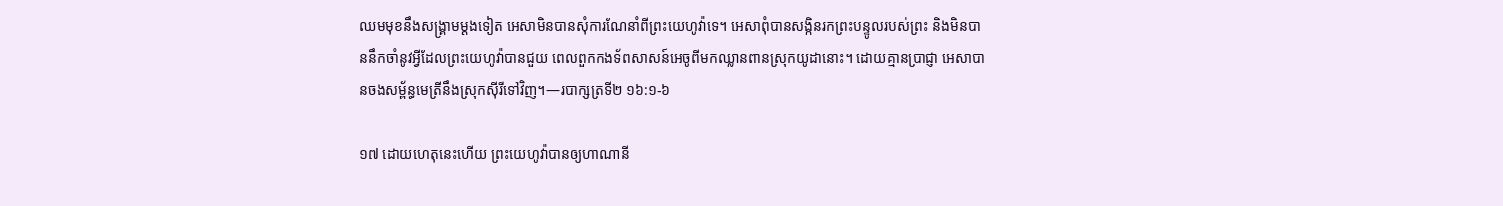ឈមមុខនឹងសង្គ្រាមម្ដងទៀត អេសាមិនបានសុំការណែនាំពីព្រះយេហូវ៉ាទេ។ អេសាពុំបានសង្កិនរកព្រះបន្ទូលរបស់ព្រះ និងមិនបាននឹកចាំនូវអ្វីដែលព្រះយេហូវ៉ាបានជួយ ពេលពួកកងទ័ពសាសន៍អេចូពីមកឈ្លានពានស្រុកយូដានោះ។ ដោយគ្មានប្រាជ្ញា អេសាបានចងសម្ព័ន្ធមេត្រីនឹងស្រុកស៊ីរីទៅវិញ។—របាក្សត្រទី២ ១៦:១-៦

១៧ ដោយហេតុនេះហើយ ព្រះយេហូវ៉ាបានឲ្យហាណានី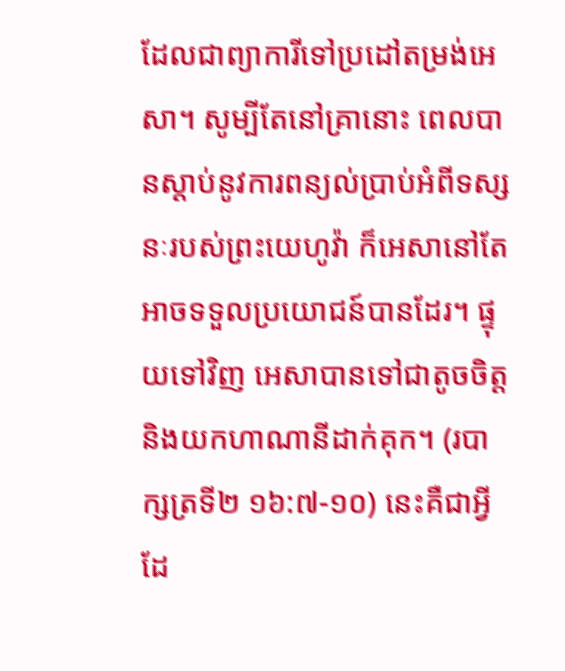ដែលជាព្យាការីទៅប្រដៅតម្រង់អេសា។ សូម្បីតែនៅគ្រានោះ ពេលបានស្ដាប់នូវការពន្យល់ប្រាប់អំពីទស្សនៈរបស់ព្រះយេហូវ៉ា ក៏អេសានៅតែអាចទទួលប្រយោជន៍បានដែរ។ ផ្ទុយទៅវិញ អេសាបានទៅជាតូចចិត្ត និងយកហាណានីដាក់គុក។ (របាក្សត្រទី២ ១៦:៧-១០) នេះគឺជាអ្វីដែ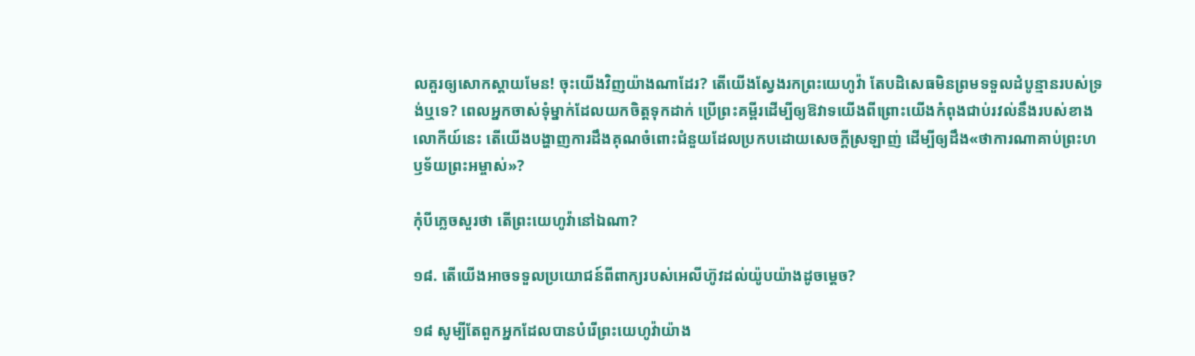លគួរឲ្យសោកស្ដាយមែន! ចុះយើងវិញយ៉ាងណាដែរ? តើយើងស្វែងរកព្រះយេហូវ៉ា តែបដិសេធមិនព្រមទទួលដំបូន្មានរបស់ទ្រង់ឬទេ? ពេលអ្នកចាស់ទុំម្នាក់ដែលយកចិត្តទុកដាក់ ប្រើព្រះគម្ពីរដើម្បីឲ្យឱវាទយើងពីព្រោះយើងកំពុងជាប់រវល់នឹងរបស់ខាងលោកីយ៍នេះ តើយើងបង្ហាញការដឹងគុណចំពោះជំនួយដែលប្រកបដោយសេចក្ដីស្រឡាញ់ ដើម្បីឲ្យដឹង«ថាការណាគាប់ព្រះហឫទ័យព្រះអម្ចាស់»?

កុំបីភ្លេចសួរថា តើព្រះយេហូវ៉ានៅឯណា?

១៨. តើយើងអាចទទួលប្រយោជន៍ពីពាក្យរបស់អេលីហ៊ូវដល់យ៉ូបយ៉ាងដូចម្ដេច?

១៨ សូម្បីតែពួកអ្នកដែលបានបំរើព្រះយេហូវ៉ាយ៉ាង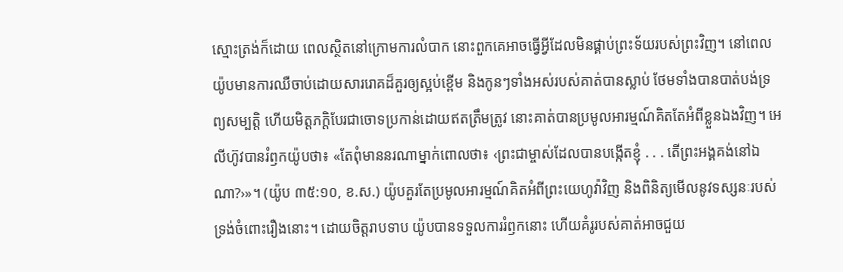ស្មោះត្រង់ក៏ដោយ ពេលស្ថិតនៅក្រោមការលំបាក នោះពួកគេអាចធ្វើអ្វីដែលមិនផ្គាប់ព្រះទ័យរបស់ព្រះវិញ។ នៅពេលយ៉ូបមានការឈឺចាប់ដោយសាររោគដ៏គួរឲ្យស្អប់ខ្ពើម និងកូនៗទាំងអស់របស់គាត់បានស្លាប់ ថែមទាំងបានបាត់បង់ទ្រព្យសម្បត្ដិ ហើយមិត្តភក្ដិបែរជាចោទប្រកាន់ដោយឥតត្រឹមត្រូវ នោះគាត់បានប្រមូលអារម្មណ៍គិតតែអំពីខ្លួនឯងវិញ។ អេលីហ៊ូវបានរំឭកយ៉ូបថា៖ «តែពុំមាននរណាម្នាក់ពោលថា៖ ‹ព្រះជាម្ចាស់ដែលបានបង្កើតខ្ញុំ . . . តើព្រះអង្គគង់នៅឯណា?›»។ (យ៉ូប ៣៥:១០, ខ.ស.) យ៉ូបគួរតែប្រមូលអារម្មណ៍គិតអំពីព្រះយេហូវ៉ាវិញ និងពិនិត្យមើលនូវទស្សនៈរបស់ទ្រង់ចំពោះរឿងនោះ។ ដោយចិត្តរាបទាប យ៉ូបបានទទួលការរំឭកនោះ ហើយគំរូរបស់គាត់អាចជួយ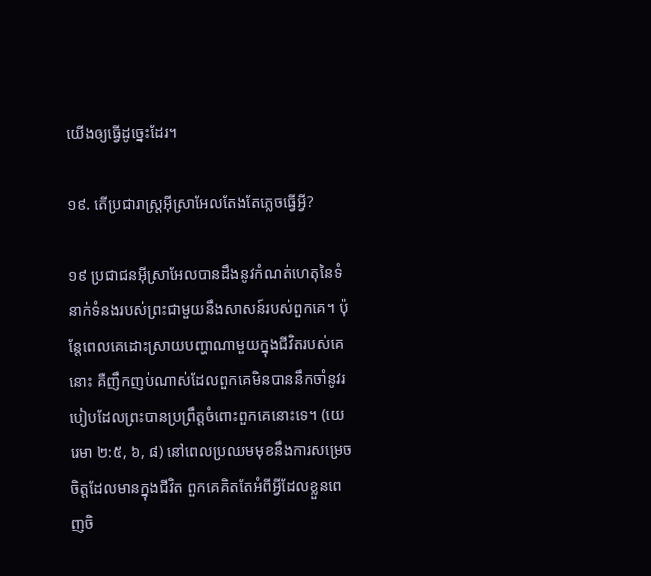យើងឲ្យធ្វើដូច្នេះដែរ។

១៩. តើប្រជារាស្ត្រអ៊ីស្រាអែលតែងតែភ្លេចធ្វើអ្វី?

១៩ ប្រជាជនអ៊ីស្រាអែលបានដឹងនូវកំណត់ហេតុនៃទំនាក់ទំនងរបស់ព្រះជាមួយនឹងសាសន៍របស់ពួកគេ។ ប៉ុន្តែពេលគេដោះស្រាយបញ្ហាណាមួយក្នុងជីវិតរបស់គេនោះ គឺញឹកញប់ណាស់ដែលពួកគេមិនបាននឹកចាំនូវរបៀបដែលព្រះបានប្រព្រឹត្តចំពោះពួកគេនោះទេ។ (យេរេមា ២:៥, ៦, ៨) នៅពេលប្រឈមមុខនឹងការសម្រេចចិត្តដែលមានក្នុងជីវិត ពួកគេគិតតែអំពីអ្វីដែលខ្លួនពេញចិ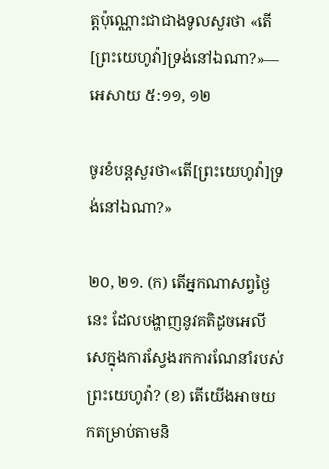ត្តប៉ុណ្ណោះជាជាងទូលសួរថា «តើ[ព្រះយេហូវ៉ា]ទ្រង់នៅឯណា?»—អេសាយ ៥:១១, ១២

ចូរខំបន្តសួរថា«តើ[ព្រះយេហូវ៉ា]ទ្រង់នៅឯណា?»

២០, ២១. (ក) តើអ្នកណាសព្វថ្ងៃនេះ ដែលបង្ហាញនូវគតិដូចអេលីសេក្នុងការស្វែងរកការណែនាំរបស់ព្រះយេហូវ៉ា? (ខ) តើយើងអាចយកតម្រាប់តាមនិ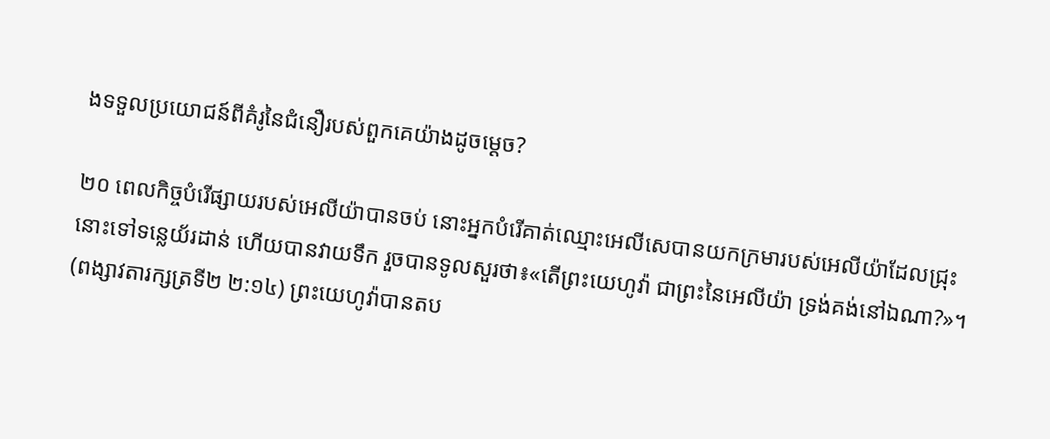ងទទួលប្រយោជន៍ពីគំរូនៃជំនឿរបស់ពួកគេយ៉ាងដូចម្ដេច?

២០ ពេលកិច្ចបំរើផ្សាយរបស់អេលីយ៉ាបានចប់ នោះអ្នកបំរើគាត់ឈ្មោះអេលីសេបានយកក្រមារបស់អេលីយ៉ាដែលជ្រុះនោះទៅទន្លេយ័រដាន់ ហើយបានវាយទឹក រួចបានទូលសួរថា៖«តើព្រះយេហូវ៉ា ជាព្រះនៃអេលីយ៉ា ទ្រង់គង់នៅឯណា?»។ (ពង្សាវតារក្សត្រទី២ ២:១៤) ព្រះយេហូវ៉ាបានតប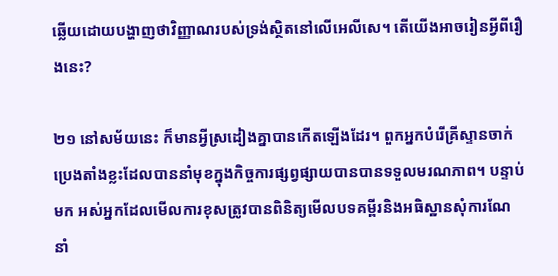ឆ្លើយដោយបង្ហាញថាវិញ្ញាណរបស់ទ្រង់ស្ថិតនៅលើអេលីសេ។ តើយើងអាចរៀនអ្វីពីរឿងនេះ?

២១ នៅសម័យនេះ ក៏មានអ្វីស្រដៀងគ្នាបានកើតឡើងដែរ។ ពួកអ្នកបំរើគ្រីស្ទានចាក់ប្រេងតាំងខ្លះដែលបាននាំមុខក្នុងកិច្ចការផ្សព្វផ្សាយបានបានទទួលមរណភាព។ បន្ទាប់មក អស់អ្នកដែលមើលការខុសត្រូវបានពិនិត្យមើលបទគម្ពីរនិងអធិស្ឋានសុំការណែនាំ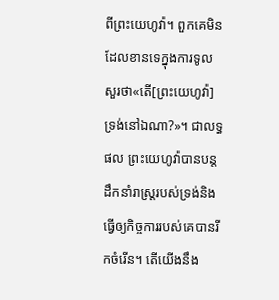ពីព្រះយេហូវ៉ា។ ពួកគេមិនដែលខានទេក្នុងការទូលសួរថា«តើ[ព្រះយេហូវ៉ា]ទ្រង់នៅឯណា?»។ ជាលទ្ធផល ព្រះយេហូវ៉ាបានបន្តដឹកនាំរាស្ត្ររបស់ទ្រង់និងធ្វើឲ្យកិច្ចការរបស់គេបានរីកចំរើន។ តើយើងនឹង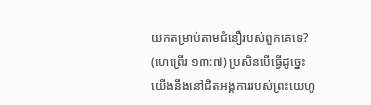យកតម្រាប់តាមជំនឿរបស់ពួកគេទេ? (ហេព្រើរ ១៣:៧) ប្រសិនបើធ្វើដូច្នេះ យើងនឹងនៅជិតអង្គការរបស់ព្រះយេហូ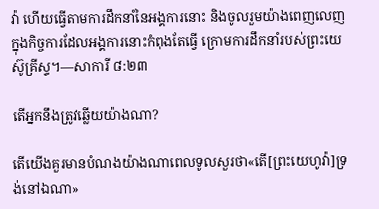វ៉ា ហើយធ្វើតាមការដឹកនាំនៃអង្គការនោះ និងចូលរួមយ៉ាងពេញលេញក្នុងកិច្ចការដែលអង្គការនោះកំពុងតែធ្វើ ក្រោមការដឹកនាំរបស់ព្រះយេស៊ូគ្រីស្ទ។—សាការី ៨:២៣

តើអ្នកនឹងត្រូវឆ្លើយយ៉ាងណា?

តើយើងគួរមានបំណងយ៉ាងណាពេលទូលសួរថា«តើ[ព្រះយេហូវ៉ា]ទ្រង់នៅឯណា»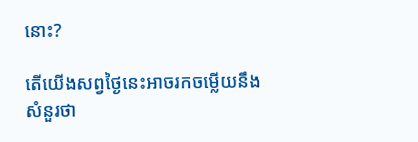នោះ?

តើយើងសព្វថ្ងៃនេះអាចរកចម្លើយនឹងសំនួរថា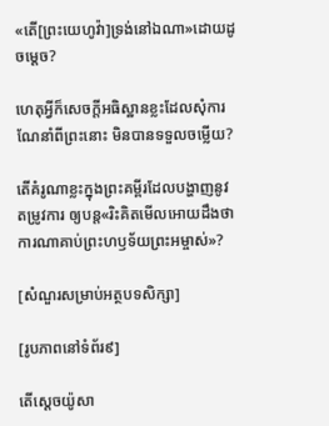«តើ[ព្រះយេហូវ៉ា]ទ្រង់នៅឯណា»ដោយដូចម្ដេច?

ហេតុអ្វីក៏សេចក្ដីអធិស្ឋានខ្លះដែលសុំការណែនាំពីព្រះនោះ មិនបានទទួលចម្លើយ?

តើគំរូណាខ្លះក្នុងព្រះគម្ពីរដែលបង្ហាញនូវតម្រូវការ ឲ្យបន្ត«រិះគិតមើលអោយដឹងថាការណាគាប់ព្រះហឫទ័យព្រះអម្ចាស់»?

[សំណួរសម្រាប់អត្ថបទសិក្សា]

[រូបភាពនៅទំព័រ៩]

តើស្តេចយ៉ូសា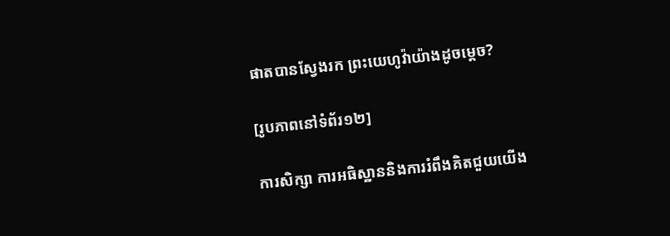ផាតបានស្វែងរក ព្រះយេហូវ៉ាយ៉ាងដូចម្ដេច?

[រូបភាពនៅទំព័រ១២]

ការសិក្សា ការអធិស្ឋាននិងការរំពឹងគិតជួយយើង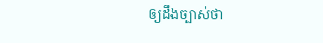ឲ្យដឹងច្បាស់ថា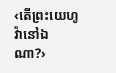‹តើព្រះយេហូវ៉ានៅឯណា?›